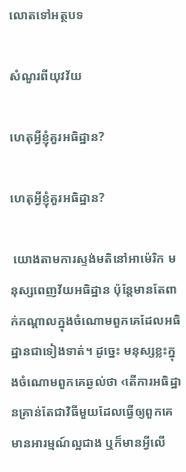លោតទៅអត្ថបទ

សំណួរពីយុវវ័យ

ហេតុអ្វីខ្ញុំគួរអធិដ្ឋាន?

ហេតុអ្វីខ្ញុំគួរអធិដ្ឋាន?

 យោងតាមការស្ទង់មតិនៅអាម៉េរិក មនុស្សពេញវ័យអធិដ្ឋាន ប៉ុន្តែមានតែពាក់កណ្ដាលក្នុងចំណោមពួកគេដែលអធិដ្ឋានជាទៀងទាត់។ ដូច្នេះ មនុស្សខ្លះក្នុងចំណោមពួកគេឆ្ងល់ថា ‹តើការអធិដ្ឋានគ្រាន់តែជាវិធីមួយដែលធ្វើឲ្យពួកគេមានអារម្មណ៍ល្អជាង ឬក៏មានអ្វីលើ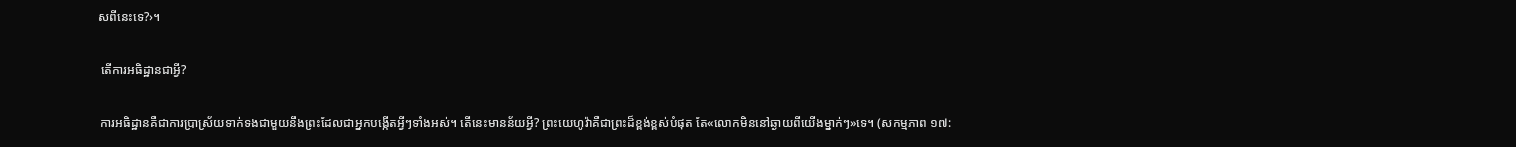សពីនេះទេ?›។

 តើការអធិដ្ឋានជាអ្វី?

 ការអធិដ្ឋានគឺជាការប្រាស្រ័យទាក់ទងជាមួយនឹងព្រះដែលជាអ្នកបង្កើតអ្វីៗទាំងអស់។ តើនេះមានន័យអ្វី? ព្រះយេហូវ៉ាគឺជាព្រះដ៏ខ្ពង់ខ្ពស់បំផុត តែ«លោកមិននៅឆ្ងាយពីយើងម្នាក់ៗ»ទេ។ (សកម្មភាព ១៧: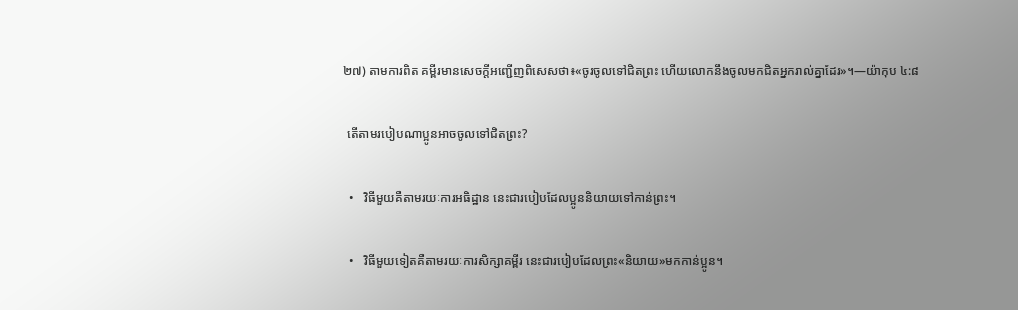២៧) តាមការពិត គម្ពីរមានសេចក្ដីអញ្ជើញពិសេសថា៖«ចូរចូលទៅជិតព្រះ ហើយលោកនឹងចូលមកជិតអ្នករាល់គ្នាដែរ»។—យ៉ាកុប ៤:៨

 តើតាមរបៀបណាប្អូនអាចចូលទៅជិតព្រះ?

  •   វិធីមួយគឺតាមរយៈការអធិដ្ឋាន នេះជារបៀបដែលប្អូននិយាយទៅកាន់ព្រះ។

  •   វិធីមួយទៀតគឺតាមរយៈការសិក្សាគម្ពីរ នេះជារបៀបដែលព្រះ«និយាយ»មកកាន់ប្អូន។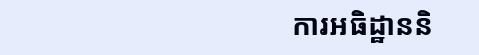ការអធិដ្ឋាននិ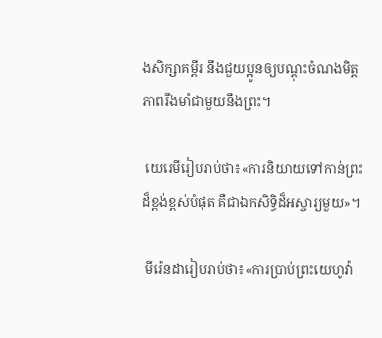ងសិក្សាគម្ពីរ នឹងជួយប្អូនឲ្យបណ្ដុះចំណងមិត្តភាពរឹងមាំជាមួយនឹងព្រះ។

 យេរេមីរៀបរាប់ថា៖«ការនិយាយទៅកាន់ព្រះដ៏ខ្ពង់ខ្ពស់បំផុត គឺជាឯកសិទ្ធិដ៏អស្ចារ្យមួយ»។

 មីរ៉េនដារៀបរាប់ថា៖«ការប្រាប់ព្រះយេហូវ៉ា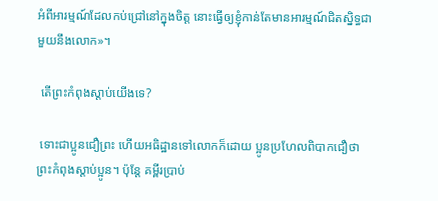អំពីអារម្មណ៍ដែលកប់ជ្រៅនៅក្នុងចិត្ត នោះធ្វើឲ្យខ្ញុំកាន់តែមានអារម្មណ៍ជិតស្និទ្ធជាមួយនឹងលោក»។

 តើព្រះកំពុងស្ដាប់យើងទេ?

 ទោះជាប្អូនជឿព្រះ ហើយអធិដ្ឋានទៅលោកក៏ដោយ ប្អូនប្រហែលពិបាកជឿថាព្រះកំពុងស្ដាប់ប្អូន។ ប៉ុន្តែ គម្ពីរប្រាប់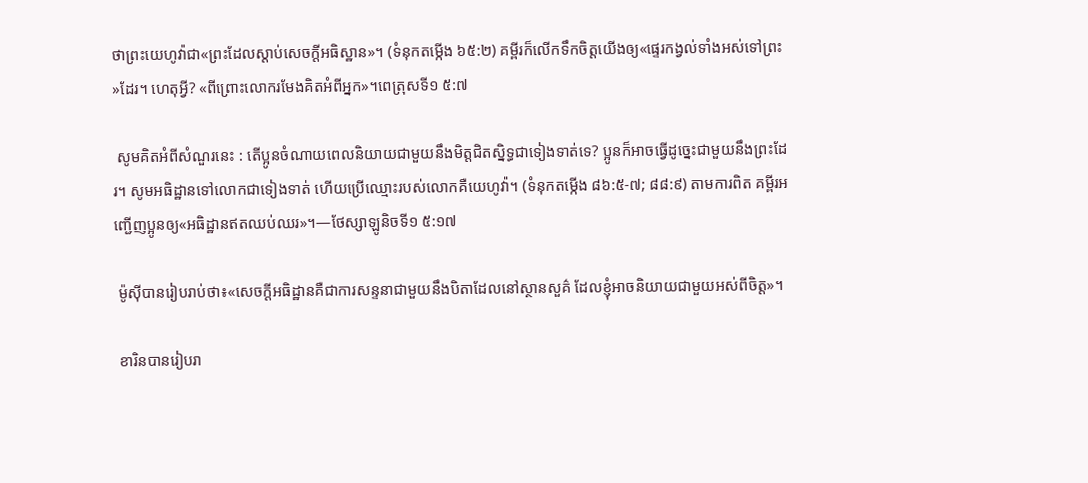ថាព្រះយេហូវ៉ាជា«ព្រះដែលស្ដាប់សេចក្ដីអធិស្ឋាន»។ (ទំនុកតម្កើង ៦៥:២) គម្ពីរក៏លើកទឹកចិត្តយើងឲ្យ«ផ្ទេរកង្វល់ទាំងអស់ទៅព្រះ»ដែរ។ ហេតុអ្វី? «ពីព្រោះលោករមែងគិតអំពីអ្នក»។ពេត្រុសទី១ ៥:៧

 សូមគិតអំពីសំណួរនេះ : តើប្អូនចំណាយពេលនិយាយជាមួយនឹងមិត្តជិតស្និទ្ធជាទៀងទាត់ទេ? ប្អូនក៏អាចធ្វើដូច្នេះជាមួយនឹងព្រះដែរ។ សូមអធិដ្ឋានទៅលោកជាទៀងទាត់ ហើយប្រើឈ្មោះរបស់លោកគឺយេហូវ៉ា។ (ទំនុកតម្កើង ៨៦:៥-៧; ៨៨:៩) តាមការពិត គម្ពីរអញ្ជើញប្អូនឲ្យ«អធិដ្ឋានឥតឈប់ឈរ»។—ថែស្សាឡូនិចទី១ ៥:១៧

 ម៉ូស៊ីបានរៀបរាប់ថា៖«សេចក្ដីអធិដ្ឋានគឺជាការសន្ទនាជាមួយនឹងបិតាដែលនៅស្ថានសួគ៌ ដែលខ្ញុំអាចនិយាយជាមួយអស់ពីចិត្ត»។

 ខារិនបានរៀបរា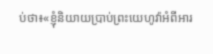ប់ថា៖«ខ្ញុំនិយាយប្រាប់ព្រះយេហូវ៉ាអំពីអារ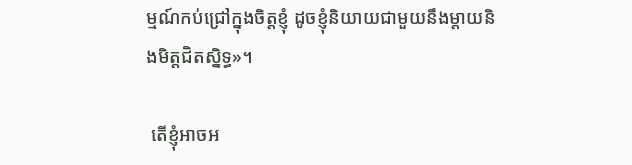ម្មណ៍កប់ជ្រៅក្នុងចិត្តខ្ញុំ ដូចខ្ញុំនិយាយជាមួយនឹងម្ដាយនិងមិត្តជិតស្និទ្ធ»។

 តើខ្ញុំអាចអ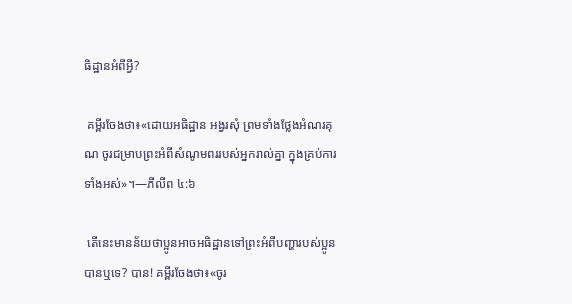ធិដ្ឋានអំពីអ្វី?

 គម្ពីរចែងថា៖«ដោយអធិដ្ឋាន អង្វរសុំ ព្រមទាំងថ្លែងអំណរគុណ ចូរជម្រាបព្រះអំពីសំណូមពររបស់អ្នករាល់គ្នា ក្នុងគ្រប់ការទាំងអស់»។—ភីលីព ៤:៦

 តើនេះមានន័យថាប្អូនអាចអធិដ្ឋានទៅព្រះអំពីបញ្ហារបស់ប្អូនបានឬទេ? បាន! គម្ពីរចែងថា៖«ចូរ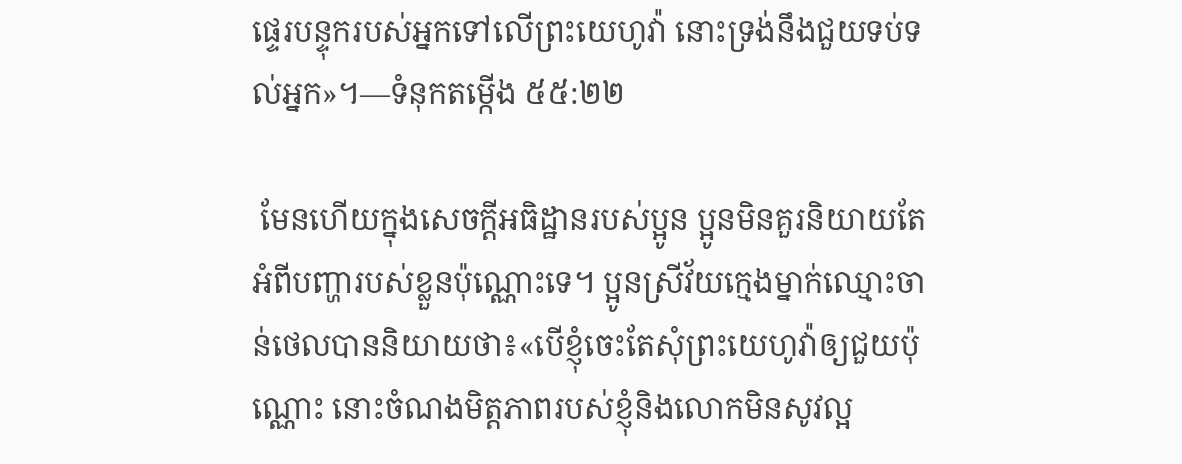ផ្ទេរបន្ទុករបស់អ្នកទៅលើព្រះយេហូវ៉ា នោះទ្រង់នឹងជួយទប់ទល់អ្នក»។—ទំនុកតម្កើង ៥៥:២២

 មែនហើយក្នុងសេចក្ដីអធិដ្ឋានរបស់ប្អូន ប្អូនមិនគួរនិយាយតែអំពីបញ្ហារបស់ខ្លួនប៉ុណ្ណោះទេ។ ប្អូនស្រីវ័យក្មេងម្នាក់ឈ្មោះចាន់ថេលបាននិយាយថា៖«បើខ្ញុំចេះតែសុំព្រះយេហូវ៉ាឲ្យជួយប៉ុណ្ណោះ នោះចំណងមិត្តភាពរបស់ខ្ញុំនិងលោកមិនសូវល្អ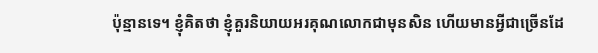ប៉ុន្មានទេ។ ខ្ញុំគិតថា ខ្ញុំគួរនិយាយអរគុណលោកជាមុនសិន ហើយមានអ្វីជាច្រើនដែ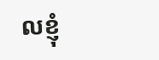លខ្ញុំ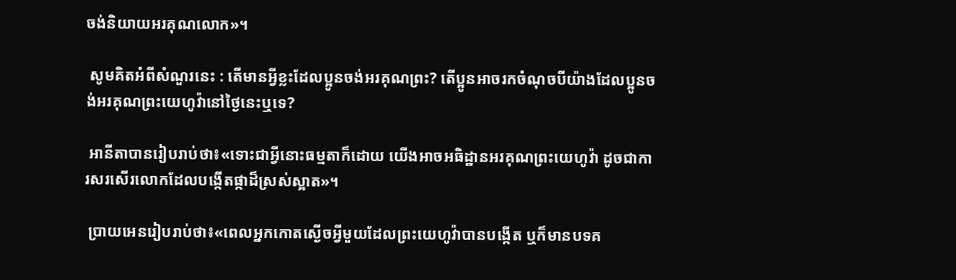ចង់និយាយអរគុណលោក»។

 សូមគិតអំពីសំណួរនេះ : តើមានអ្វីខ្លះដែលប្អូនចង់អរគុណព្រះ? តើប្អូនអាចរកចំណុចបីយ៉ាងដែលប្អូនចង់អរគុណព្រះយេហូវ៉ានៅថ្ងៃនេះឬទេ?

 អានីតាបានរៀបរាប់ថា៖«ទោះជាអ្វីនោះធម្មតាក៏ដោយ យើងអាចអធិដ្ឋានអរគុណព្រះយេហូវ៉ា ដូចជាការសរសើរលោកដែលបង្កើតផ្កាដ៏ស្រស់ស្អាត»។

 ប្រាយអេនរៀបរាប់ថា៖«ពេលអ្នកកោតស្ងើចអ្វីមួយដែលព្រះយេហូវ៉ាបានបង្កើត ឬក៏មានបទគ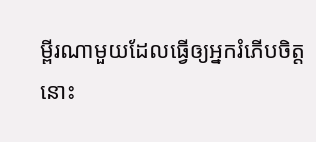ម្ពីរណាមួយដែលធ្វើឲ្យអ្នករំភើបចិត្ត នោះ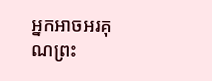អ្នកអាចអរគុណព្រះ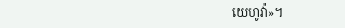យេហូវ៉ា»។